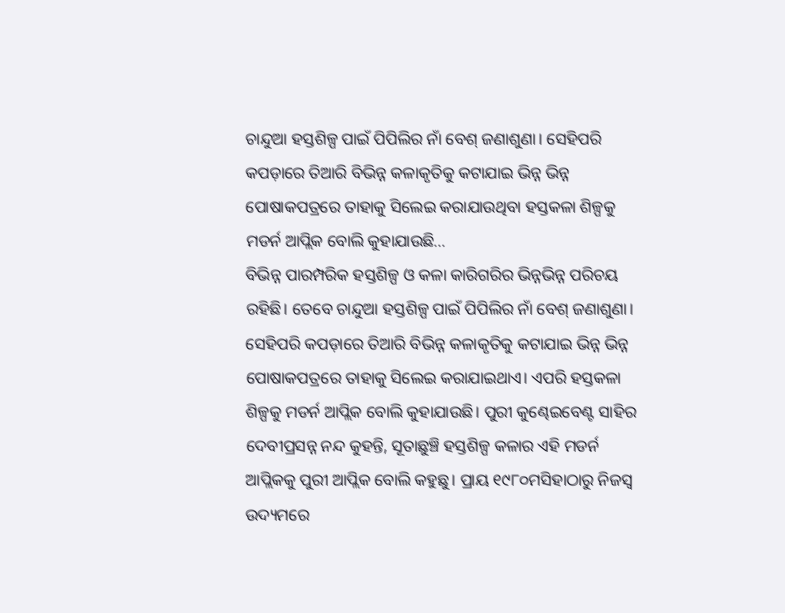ଚାନ୍ଦୁଆ ହସ୍ତଶିଳ୍ପ ପାଇଁ ପିପିଲିର ନାଁ ବେଶ୍ ଜଣାଶୁଣା। ସେହିପରି କପଡ଼ାରେ ତିଆରି ବିଭିନ୍ନ କଳାକୃତିକୁ କଟାଯାଇ ଭିନ୍ନ ଭିନ୍ନ ପୋଷାକପତ୍ରରେ ତାହାକୁ ସିଲେଇ କରାଯାଉଥିବା ହସ୍ତକଳା ଶିଳ୍ପକୁ ମଡର୍ନ ଆପ୍ଲିକ ବୋଲି କୁହାଯାଉଛି…
ବିଭିନ୍ନ ପାରମ୍ପରିକ ହସ୍ତଶିଳ୍ପ ଓ କଳା କାରିଗରିର ଭିନ୍ନଭିନ୍ନ ପରିଚୟ ରହିଛି। ତେବେ ଚାନ୍ଦୁଆ ହସ୍ତଶିଳ୍ପ ପାଇଁ ପିପିଲିର ନାଁ ବେଶ୍ ଜଣାଶୁଣା। ସେହିପରି କପଡ଼ାରେ ତିଆରି ବିଭିନ୍ନ କଳାକୃତିକୁ କଟାଯାଇ ଭିନ୍ନ ଭିନ୍ନ ପୋଷାକପତ୍ରରେ ତାହାକୁ ସିଲେଇ କରାଯାଇଥାଏ। ଏପରି ହସ୍ତକଳା ଶିଳ୍ପକୁ ମଡର୍ନ ଆପ୍ଲିକ ବୋଲି କୁହାଯାଉଛି। ପୁରୀ କୁଣ୍ଢେଇବେଣ୍ଟ ସାହିର ଦେବୀପ୍ରସନ୍ନ ନନ୍ଦ କୁହନ୍ତି, ସୂତାଛୁଞ୍ଚି ହସ୍ତଶିଳ୍ପ କଳାର ଏହି ମଡର୍ନ ଆପ୍ଲିକକୁ ପୁରୀ ଆପ୍ଲିକ ବୋଲି କହୁଛୁ। ପ୍ରାୟ ୧୯୮୦ମସିହାଠାରୁ ନିଜସ୍ବ ଉଦ୍ୟମରେ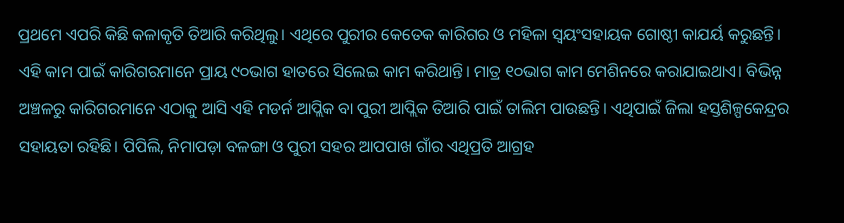ପ୍ରଥମେ ଏପରି କିଛି କଳାକୃତି ତିଆରି କରିଥିଲୁ। ଏଥିରେ ପୁରୀର କେତେକ କାରିଗର ଓ ମହିଳା ସ୍ବୟଂସହାୟକ ଗୋଷ୍ଠୀ କାଯର୍ୟ କରୁଛନ୍ତି। ଏହି କାମ ପାଇଁ କାରିଗରମାନେ ପ୍ରାୟ ୯୦ଭାଗ ହାତରେ ସିଲେଇ କାମ କରିଥାନ୍ତି। ମାତ୍ର ୧୦ଭାଗ କାମ ମେଶିନରେ କରାଯାଇଥାଏ। ବିଭିନ୍ନ ଅଞ୍ଚଳରୁ କାରିଗରମାନେ ଏଠାକୁ ଆସି ଏହି ମଡର୍ନ ଆପ୍ଲିକ ବା ପୁରୀ ଆପ୍ଲିକ ତିଆରି ପାଇଁ ତାଲିମ ପାଉଛନ୍ତି। ଏଥିପାଇଁ ଜିଲା ହସ୍ତଶିଳ୍ପକେନ୍ଦ୍ରର ସହାୟତା ରହିଛି। ପିପିଲି, ନିମାପଡ଼ା ବଳଙ୍ଗା ଓ ପୁରୀ ସହର ଆପପାଖ ଗାଁର ଏଥିପ୍ରତି ଆଗ୍ରହ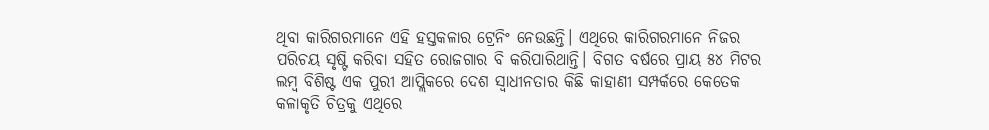ଥିବା କାରିଗରମାନେ ଏହି ହସ୍ତକଳାର ଟ୍ରେନିଂ ନେଉଛନ୍ତି। ଏଥିରେ କାରିଗରମାନେ ନିଜର ପରିଚୟ ସୃଷ୍ଟି କରିବା ସହିତ ରୋଜଗାର ବି କରିପାରିଥାନ୍ତି। ବିଗତ ବର୍ଷରେ ପ୍ରାୟ ୫୪ ମିଟର ଲମ୍ବ ବିଶିଷ୍ଟ ଏକ ପୁରୀ ଆପ୍ଲିକରେ ଦେଶ ସ୍ବାଧୀନତାର କିଛି କାହାଣୀ ସମ୍ପର୍କରେ କେତେକ କଳାକୃତି ଚିତ୍ରକୁ ଏଥିରେ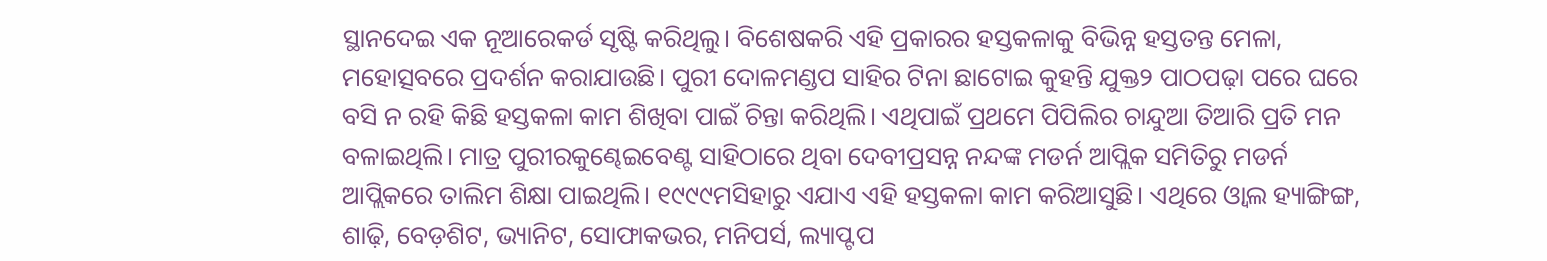ସ୍ଥାନଦେଇ ଏକ ନୂଆରେକର୍ଡ ସୃଷ୍ଟି କରିଥିଲୁ। ବିଶେଷକରି ଏହି ପ୍ରକାରର ହସ୍ତକଳାକୁ ବିଭିନ୍ନ ହସ୍ତତନ୍ତ ମେଳା, ମହୋତ୍ସବରେ ପ୍ରଦର୍ଶନ କରାଯାଉଛି। ପୁରୀ ଦୋଳମଣ୍ଡପ ସାହିର ଟିନା ଛାଟୋଇ କୁହନ୍ତି ଯୁକ୍ତ୨ ପାଠପଢ଼ା ପରେ ଘରେ ବସି ନ ରହି କିଛି ହସ୍ତକଳା କାମ ଶିଖିବା ପାଇଁ ଚିନ୍ତା କରିଥିଲି। ଏଥିପାଇଁ ପ୍ରଥମେ ପିପିଲିର ଚାନ୍ଦୁଆ ତିଆରି ପ୍ରତି ମନ ବଳାଇଥିଲି। ମାତ୍ର ପୁରୀରକୁଣ୍ଢେଇବେଣ୍ଟ ସାହିଠାରେ ଥିବା ଦେବୀପ୍ରସନ୍ନ ନନ୍ଦଙ୍କ ମଡର୍ନ ଆପ୍ଲିକ ସମିତିରୁ ମଡର୍ନ ଆପ୍ଲିକରେ ତାଲିମ ଶିକ୍ଷା ପାଇଥିଲି। ୧୯୯୯ମସିହାରୁ ଏଯାଏ ଏହି ହସ୍ତକଳା କାମ କରିଆସୁଛି। ଏଥିରେ ଓ୍ବାଲ ହ୍ୟାଙ୍ଗିଙ୍ଗ, ଶାଢ଼ି, ବେଡ଼ଶିଟ, ଭ୍ୟାନିଟ, ସୋଫାକଭର, ମନିପର୍ସ, ଲ୍ୟାପ୍ଟପ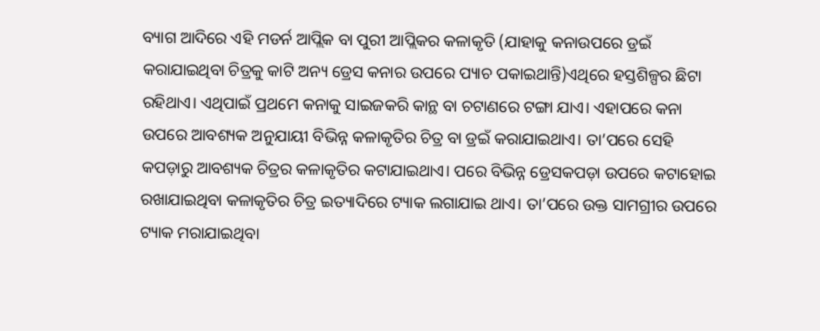ବ୍ୟାଗ ଆଦିରେ ଏହି ମଡର୍ନ ଆପ୍ଲିକ ବା ପୁରୀ ଆପ୍ଲିକର କଳାକୃତି (ଯାହାକୁ କନାଉପରେ ଡ୍ରଇଁ କରାଯାଇଥିବା ଚିତ୍ରକୁ କାଟି ଅନ୍ୟ ଡ୍ରେସ କନାର ଉପରେ ପ୍ୟାଚ ପକାଇଥାନ୍ତି)ଏଥିରେ ହସ୍ତଶିଳ୍ପର ଛିଟା ରହିଥାଏ। ଏଥିପାଇଁ ପ୍ରଥମେ କନାକୁ ସାଇଜକରି କାନ୍ଥ ବା ଚଟାଣରେ ଟଙ୍ଗା ଯାଏ। ଏହାପରେ କନା ଉପରେ ଆବଶ୍ୟକ ଅନୁଯାୟୀ ବିଭିନ୍ନ କଳାକୃତିର ଚିତ୍ର ବା ଡ୍ରଇଁ କରାଯାଇଥାଏ। ତା’ପରେ ସେହି କପଡ଼ାରୁ ଆବଶ୍ୟକ ଚିତ୍ରର କଳାକୃତିର କଟାଯାଇଥାଏ। ପରେ ବିଭିନ୍ନ ଡ୍ରେସକପଡ଼ା ଉପରେ କଟାହୋଇ ରଖାଯାଇଥିବା କଳାକୃତିର ଚିତ୍ର ଇତ୍ୟାଦିରେ ଟ୍ୟାକ ଲଗାଯାଇ ଥାଏ। ତା’ପରେ ଉକ୍ତ ସାମଗ୍ରୀର ଉପରେ ଟ୍ୟାକ ମରାଯାଇଥିବା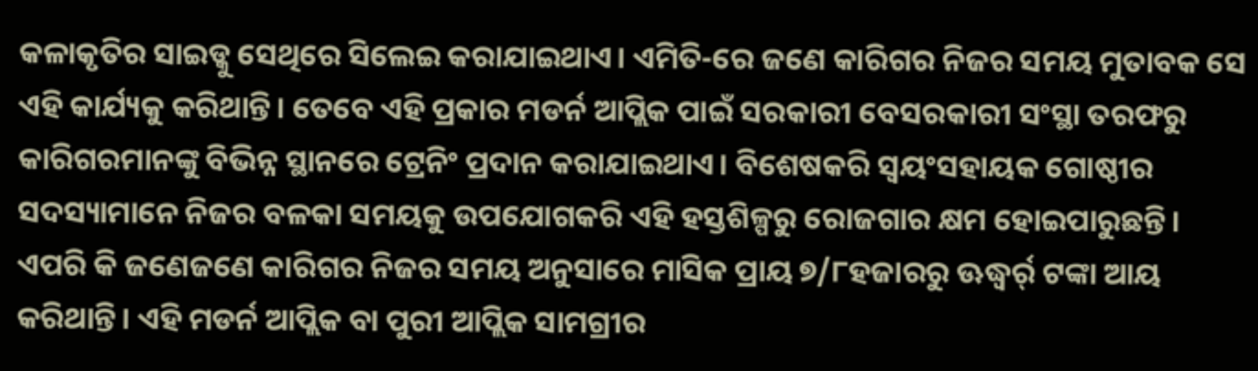କଳାକୃତିର ସାଇଡ୍କୁ ସେଥିରେ ସିଲେଇ କରାଯାଇଥାଏ। ଏମିତି-ରେ ଜଣେ କାରିଗର ନିଜର ସମୟ ମୁତାବକ ସେ ଏହି କାର୍ଯ୍ୟକୁ କରିଥାନ୍ତି। ତେବେ ଏହି ପ୍ରକାର ମଡର୍ନ ଆପ୍ଲିକ ପାଇଁ ସରକାରୀ ବେସରକାରୀ ସଂସ୍ଥା ତରଫରୁ କାରିଗରମାନଙ୍କୁ ବିଭିନ୍ନ ସ୍ଥାନରେ ଟ୍ରେନିଂ ପ୍ରଦାନ କରାଯାଇଥାଏ। ବିଶେଷକରି ସ୍ବୟଂସହାୟକ ଗୋଷ୍ଠୀର ସଦସ୍ୟାମାନେ ନିଜର ବଳକା ସମୟକୁ ଉପଯୋଗକରି ଏହି ହସ୍ତଶିଳ୍ପରୁ ରୋଜଗାର କ୍ଷମ ହୋଇପାରୁଛନ୍ତି। ଏପରି କି ଜଣେଜଣେ କାରିଗର ନିଜର ସମୟ ଅନୁସାରେ ମାସିକ ପ୍ରାୟ ୭/୮ହଜାରରୁ ଊଦ୍ଧ୍ୱର୍ର୍ ଟଙ୍କା ଆୟ କରିଥାନ୍ତି। ଏହି ମଡର୍ନ ଆପ୍ଲିକ ବା ପୁରୀ ଆପ୍ଲିକ ସାମଗ୍ରୀର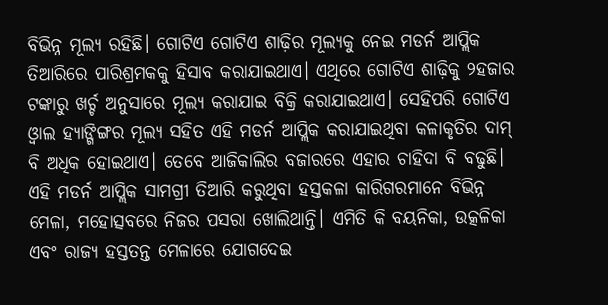ବିଭିନ୍ନ ମୂଲ୍ୟ ରହିଛି। ଗୋଟିଏ ଗୋଟିଏ ଶାଢ଼ିର ମୂଲ୍ୟକୁ ନେଇ ମଡର୍ନ ଆପ୍ଲିକ ତିଆରିରେ ପାରିଶ୍ରମକକୁ ହିସାବ କରାଯାଇଥାଏ। ଏଥିରେ ଗୋଟିଏ ଶାଢ଼ିକୁ ୨ହଜାର ଟଙ୍କାରୁ ଖର୍ଚ୍ଚ ଅନୁସାରେ ମୂଲ୍ୟ କରାଯାଇ ବିକ୍ରି କରାଯାଇଥାଏ। ସେହିପରି ଗୋଟିଏ ଓ୍ବାଲ ହ୍ୟାଙ୍ଗିଙ୍ଗର ମୂଲ୍ୟ ସହିତ ଏହି ମଡର୍ନ ଆପ୍ଲିକ କରାଯାଇଥିବା କଳାକୃତିର ଦାମ୍ ବି ଅଧିକ ହୋଇଥାଏ। ତେବେ ଆଜିକାଲିର ବଜାରରେ ଏହାର ଚାହିଦା ବି ବଢୁଛି। ଏହି ମଡର୍ନ ଆପ୍ଲିକ ସାମଗ୍ରୀ ତିଆରି କରୁଥିବା ହସ୍ତକଳା କାରିଗରମାନେ ବିଭିନ୍ନ ମେଳା, ମହୋତ୍ସବରେ ନିଜର ପସରା ଖୋଲିଥାନ୍ତି। ଏମିତି କି ବୟନିକା, ଉତ୍କଳିକା ଏବଂ ରାଜ୍ୟ ହସ୍ତତନ୍ତ ମେଳାରେ ଯୋଗଦେଇ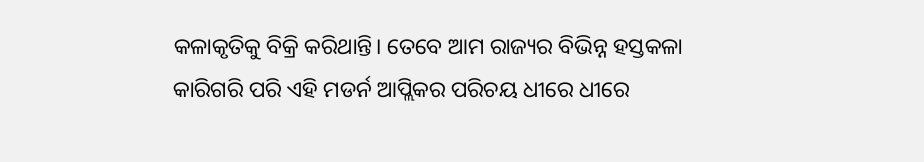କଳାକୃତିକୁ ବିକ୍ରି କରିଥାନ୍ତି। ତେବେ ଆମ ରାଜ୍ୟର ବିଭିନ୍ନ ହସ୍ତକଳା କାରିଗରି ପରି ଏହି ମଡର୍ନ ଆପ୍ଲିକର ପରିଚୟ ଧୀରେ ଧୀରେ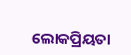ଲୋକପ୍ରିୟତା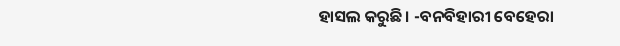ହାସଲ କରୁଛି। -ବନବିହାରୀ ବେହେରା